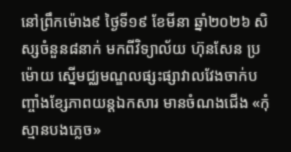នៅព្រឹកម៉ោង៩ ថ្ងៃទី១៩ ខែមីនា ឆ្នាំ២០២៦ សិស្សចំនួន៨នាក់ មកពីវិទ្យាល័យ ហ៊ុនសែន ប្រម៉ោយ ស្នើមជ្ឈមណ្ឌលផ្សះផ្សាវាលវែងចាក់បញ្ចាំងខ្សែភាពយន្តឯកសារ មានចំណងជើង «កុំស្មានបងភ្លេច»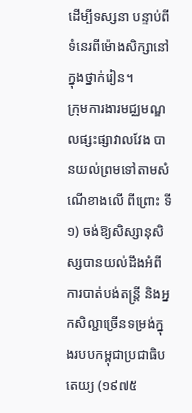ដើម្បីទស្សនា បន្ទាប់ពីទំនេរពីម៉ោងសិក្សានៅក្នុងថ្នាក់រៀន។
ក្រុមការងារមជ្ឈមណ្ឌលផ្សះផ្សាវាលវែង បានយល់ព្រមទៅតាមសំណើខាងលើ ពីព្រោះ ទី១) ចង់ឱ្យសិស្សានុសិស្សបានយល់ដឹងអំពីការបាត់បង់តន្ត្រី និងអ្នកសិល្ជាច្រើនទម្រង់ក្នុងរបបកម្ពុជាប្រជាធិបតេយ្យ (១៩៧៥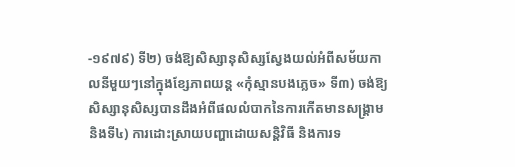-១៩៧៩) ទី២) ចង់ឱ្យសិស្សានុសិស្សស្វែងយល់អំពីសម័យកាលនីមួយៗនៅក្នុងខ្សែភាពយន្ត «កុំស្មានបងភ្លេច» ទី៣) ចង់ឱ្យសិស្សានុសិស្សបានដឹងអំពីផលលំបាកនៃការកើតមានសង្រ្គាម និងទី៤) ការដោះស្រាយបញ្ហាដោយសន្តិវិធី និងការទ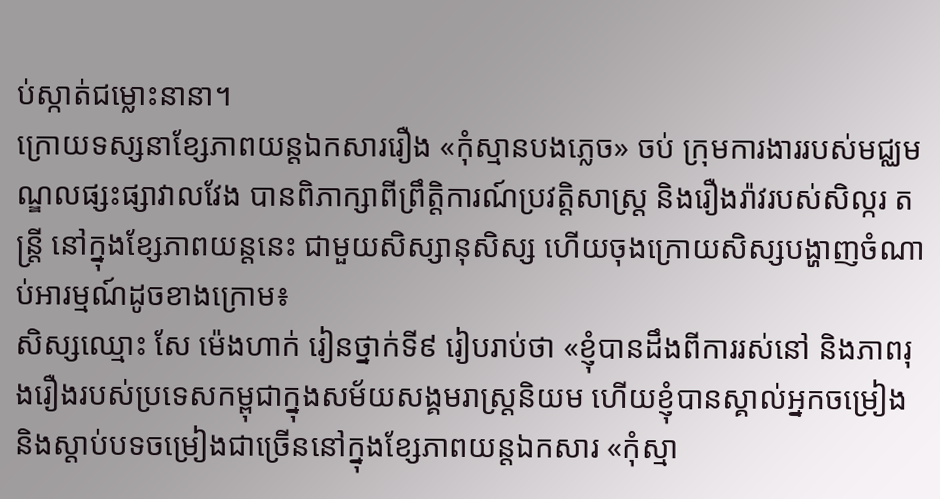ប់ស្កាត់ជម្លោះនានា។
ក្រោយទស្សនាខ្សែភាពយន្តឯកសាររឿង «កុំស្មានបងភ្លេច» ចប់ ក្រុមការងាររបស់មជ្ឈមណ្ឌលផ្សះផ្សាវាលវែង បានពិភាក្សាពីព្រឹត្តិការណ៍ប្រវត្តិសាស្រ្ត និងរឿងរ៉ាវរបស់សិល្ករ តន្ត្រី នៅក្នុងខ្សែភាពយន្តនេះ ជាមួយសិស្សានុសិស្ស ហើយចុងក្រោយសិស្សបង្ហាញចំណាប់អារម្មណ៍ដូចខាងក្រោម៖
សិស្សឈ្មោះ សែ ម៉េងហាក់ រៀនថ្នាក់ទី៩ រៀបរាប់ថា «ខ្ញុំបានដឹងពីការរស់នៅ និងភាពរុងរឿងរបស់ប្រទេសកម្ពុជាក្នុងសម័យសង្គមរាស្រ្តនិយម ហើយខ្ញុំបានស្គាល់អ្នកចម្រៀង និងស្ដាប់បទចម្រៀងជាច្រើននៅក្នុងខ្សែភាពយន្តឯកសារ «កុំស្មា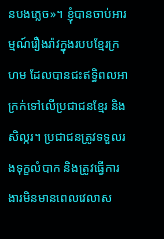នបងភ្លេច»។ ខ្ញុំបានចាប់អារម្មណ៍រឿងរ៉ាវក្នុងរបបខ្មែរក្រហម ដែលបានជះឥទ្ធិពលអាក្រក់ទៅលើប្រជាជនខ្មែរ និងសិល្ករ។ ប្រជាជនត្រូវទទួលរងទុក្ខលំបាក និងត្រូវធ្វើការងារមិនមានពេលវេលាស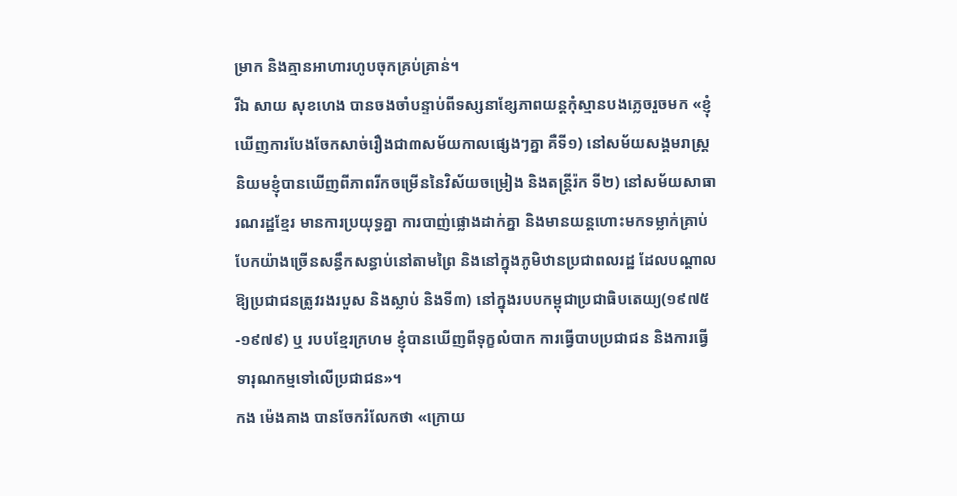ម្រាក និងគ្មានអាហារហូបចុកគ្រប់គ្រាន់។
រីឯ សាយ សុខហេង បានចងចាំបន្ទាប់ពីទស្សនាខ្សែភាពយន្តកុំស្មានបងភ្លេចរួចមក «ខ្ញុំឃើញការបែងចែកសាច់រឿងជា៣សម័យកាលផ្សេងៗគ្នា គឺទី១) នៅសម័យសង្គមរាស្រ្តនិយមខ្ញុំបានឃើញពីភាពរីកចម្រើននៃវិស័យចម្រៀង និងតន្រ្តីរ៉ក ទី២) នៅសម័យសាធារណរដ្ឋខ្មែរ មានការប្រយុទ្ធគ្នា ការបាញ់ផ្លោងដាក់គ្នា និងមានយន្តហោះមកទម្លាក់គ្រាប់បែកយ៉ាងច្រើនសន្ធឹកសន្ធាប់នៅតាមព្រៃ និងនៅក្នុងភូមិឋានប្រជាពលរដ្ឋ ដែលបណ្តាលឱ្យប្រជាជនត្រូវរងរបួស និងស្លាប់ និងទី៣) នៅក្នុងរបបកម្ពុជាប្រជាធិបតេយ្យ(១៩៧៥-១៩៧៩) ឬ របបខ្មែរក្រហម ខ្ញុំបានឃើញពីទុក្ខលំបាក ការធ្វើបាបប្រជាជន និងការធ្វើទារុណកម្មទៅលើប្រជាជន»។
កង ម៉េងគាង បានចែករំលែកថា «ក្រោយ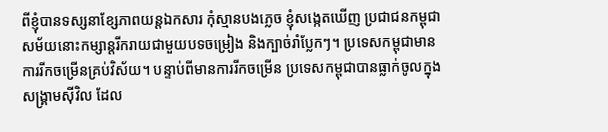ពីខ្ញុំបានទស្សនាខ្សែភាពយន្តឯកសារ កុំស្មានបងភ្លេច ខ្ញុំសង្កេតឃើញ ប្រជាជនកម្ពុជាសម័យនោះកម្សាន្តរីករាយជាមួយបទចម្រៀង និងក្បាច់រាំប្លែកៗ។ ប្រទេសកម្ពុជាមានការរីកចម្រើនគ្រប់វិស័យ។ បន្ទាប់ពីមានការរីកចម្រើន ប្រទេសកម្ពុជាបានធ្លាក់ចូលក្នុងសង្រ្គាមស៊ីវិល ដែល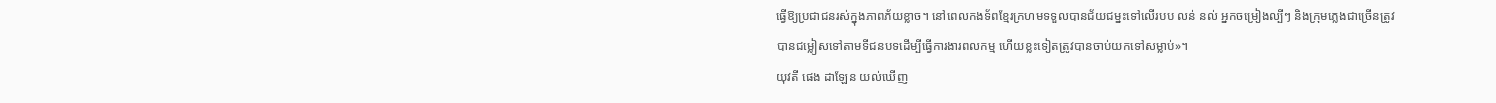ធ្វើឱ្យប្រជាជនរស់ក្នុងភាពភ័យខ្លាច។ នៅពេលកងទ័ពខ្មែរក្រហមទទួលបានជ័យជម្នះទៅលើរបប លន់ នល់ អ្នកចម្រៀងល្បីៗ និងក្រុមភ្លេងជាច្រើនត្រូវបានជម្លៀសទៅតាមទីជនបទដើម្បីធ្វើការងារពលកម្ម ហើយខ្លះទៀតត្រូវបានចាប់យកទៅសម្លាប់»។
យុវតី ផេង ដាឡែន យល់ឃើញ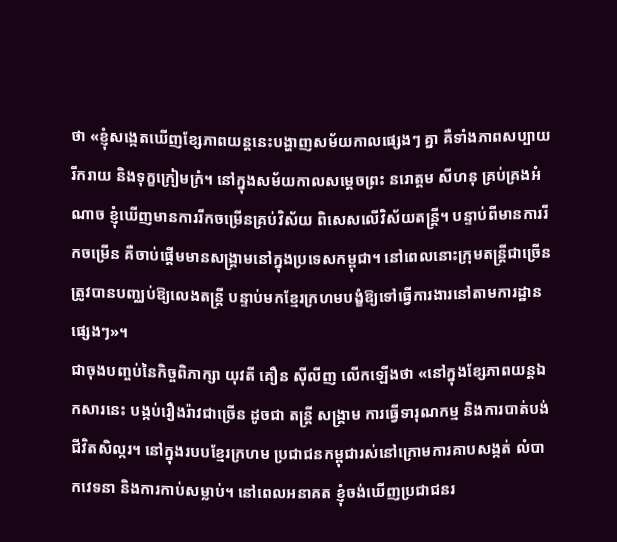ថា «ខ្ញុំសង្កេតឃើញខ្សែភាពយន្តនេះបង្ហាញសម័យកាលផ្សេងៗ គ្នា គឺទាំងភាពសប្បាយរីករាយ និងទុក្ខក្រៀមក្រំ។ នៅក្នុងសម័យកាលសម្ដេចព្រះ នរោត្ដម សីហនុ គ្រប់គ្រងអំណាច ខ្ញុំឃើញមានការរីកចម្រើនគ្រប់វិស័យ ពិសេសលើវិស័យតន្រ្តី។ បន្ទាប់ពីមានការរីកចម្រើន គឺចាប់ផ្ដើមមានសង្រ្គាមនៅក្នុងប្រទេសកម្ពុជា។ នៅពេលនោះក្រុមតន្រ្តីជាច្រើនត្រូវបានបញ្ឈប់ឱ្យលេងតន្រ្តី បន្ទាប់មកខ្មែរក្រហមបង្ខំឱ្យទៅធ្វើការងារនៅតាមការដ្ឋានផ្សេងៗ»។
ជាចុងបញ្ចប់នៃកិច្ចពិភាក្សា យុវតី គឿន ស៊ីលីញ លើកឡើងថា «នៅក្នុងខ្សែភាពយន្តឯកសារនេះ បង្កប់រឿងរ៉ាវជាច្រើន ដូចជា តន្ត្រី សង្រ្គាម ការធ្វើទារុណកម្ម និងការបាត់បង់ជីវិតសិល្ករ។ នៅក្នុងរបបខ្មែរក្រហម ប្រជាជនកម្ពុជារស់នៅក្រោមការគាបសង្កត់ លំបាកវេទនា និងការកាប់សម្លាប់។ នៅពេលអនាគត ខ្ញុំចង់ឃើញប្រជាជនរ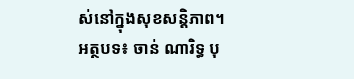ស់នៅក្នុងសុខសន្តិភាព។
អត្ថបទ៖ ចាន់ ណារិទ្ធ បុ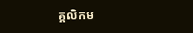គ្គលិកម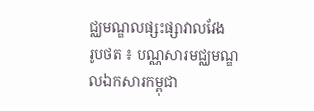ជ្ឈមណ្ឌលផ្សះផ្សាវាលវែង
រូបថត ៖ បណ្ណសារមជ្ឈមណ្ឌលឯកសារកម្ពុជា